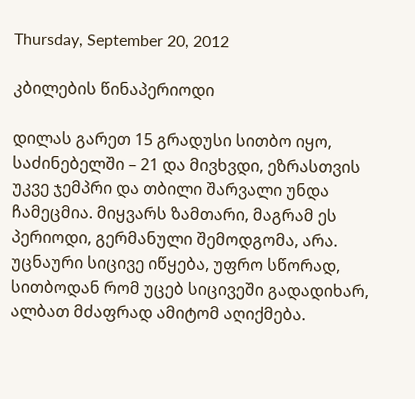Thursday, September 20, 2012

კბილების წინაპერიოდი

დილას გარეთ 15 გრადუსი სითბო იყო, საძინებელში – 21 და მივხვდი, ეზრასთვის უკვე ჯემპრი და თბილი შარვალი უნდა ჩამეცმია. მიყვარს ზამთარი, მაგრამ ეს პერიოდი, გერმანული შემოდგომა, არა. უცნაური სიცივე იწყება, უფრო სწორად, სითბოდან რომ უცებ სიცივეში გადადიხარ, ალბათ მძაფრად ამიტომ აღიქმება.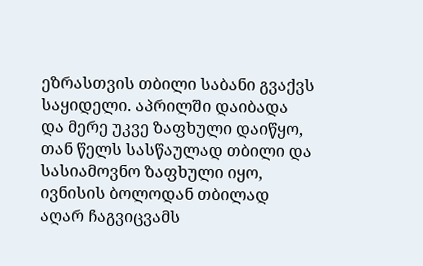ეზრასთვის თბილი საბანი გვაქვს საყიდელი. აპრილში დაიბადა და მერე უკვე ზაფხული დაიწყო, თან წელს სასწაულად თბილი და სასიამოვნო ზაფხული იყო, ივნისის ბოლოდან თბილად აღარ ჩაგვიცვამს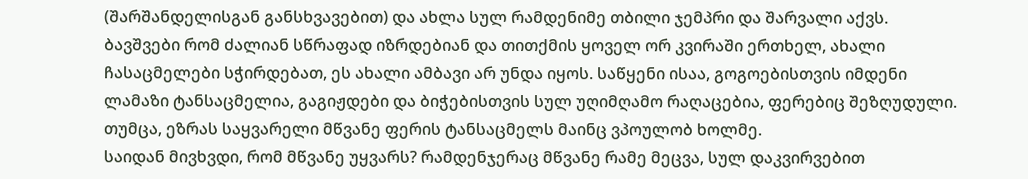(შარშანდელისგან განსხვავებით) და ახლა სულ რამდენიმე თბილი ჯემპრი და შარვალი აქვს.
ბავშვები რომ ძალიან სწრაფად იზრდებიან და თითქმის ყოველ ორ კვირაში ერთხელ, ახალი ჩასაცმელები სჭირდებათ, ეს ახალი ამბავი არ უნდა იყოს. საწყენი ისაა, გოგოებისთვის იმდენი ლამაზი ტანსაცმელია, გაგიჟდები და ბიჭებისთვის სულ უღიმღამო რაღაცებია, ფერებიც შეზღუდული. თუმცა, ეზრას საყვარელი მწვანე ფერის ტანსაცმელს მაინც ვპოულობ ხოლმე.
საიდან მივხვდი, რომ მწვანე უყვარს? რამდენჯერაც მწვანე რამე მეცვა, სულ დაკვირვებით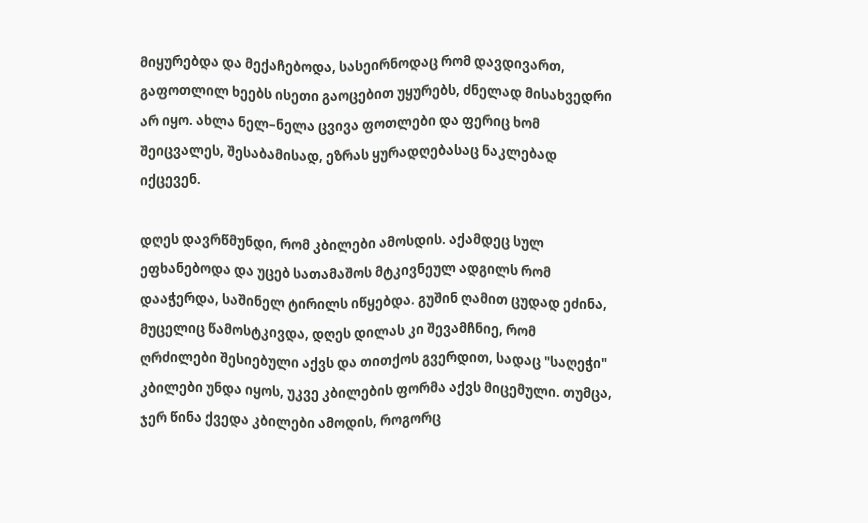მიყურებდა და მექაჩებოდა, სასეირნოდაც რომ დავდივართ, გაფოთლილ ხეებს ისეთი გაოცებით უყურებს, ძნელად მისახვედრი არ იყო. ახლა ნელ–ნელა ცვივა ფოთლები და ფერიც ხომ შეიცვალეს, შესაბამისად, ეზრას ყურადღებასაც ნაკლებად იქცევენ.

დღეს დავრწმუნდი, რომ კბილები ამოსდის. აქამდეც სულ ეფხანებოდა და უცებ სათამაშოს მტკივნეულ ადგილს რომ დააჭერდა, საშინელ ტირილს იწყებდა. გუშინ ღამით ცუდად ეძინა, მუცელიც წამოსტკივდა, დღეს დილას კი შევამჩნიე, რომ ღრძილები შესიებული აქვს და თითქოს გვერდით, სადაც "საღეჭი" კბილები უნდა იყოს, უკვე კბილების ფორმა აქვს მიცემული. თუმცა, ჯერ წინა ქვედა კბილები ამოდის, როგორც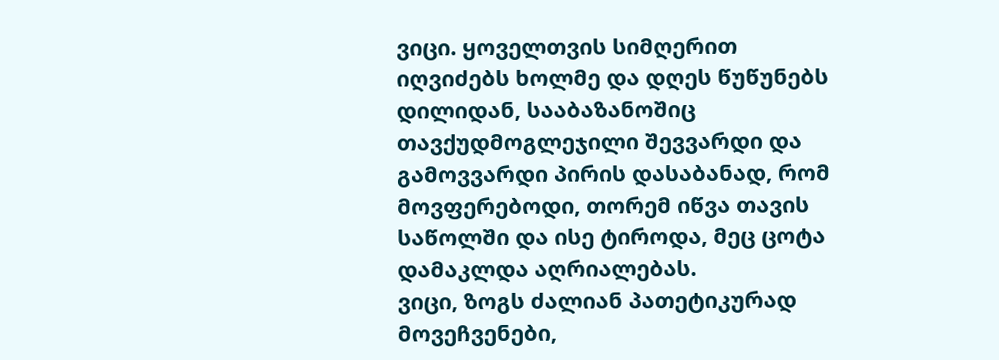ვიცი. ყოველთვის სიმღერით იღვიძებს ხოლმე და დღეს წუწუნებს დილიდან, სააბაზანოშიც თავქუდმოგლეჯილი შევვარდი და გამოვვარდი პირის დასაბანად, რომ მოვფერებოდი, თორემ იწვა თავის საწოლში და ისე ტიროდა, მეც ცოტა დამაკლდა აღრიალებას.
ვიცი, ზოგს ძალიან პათეტიკურად მოვეჩვენები,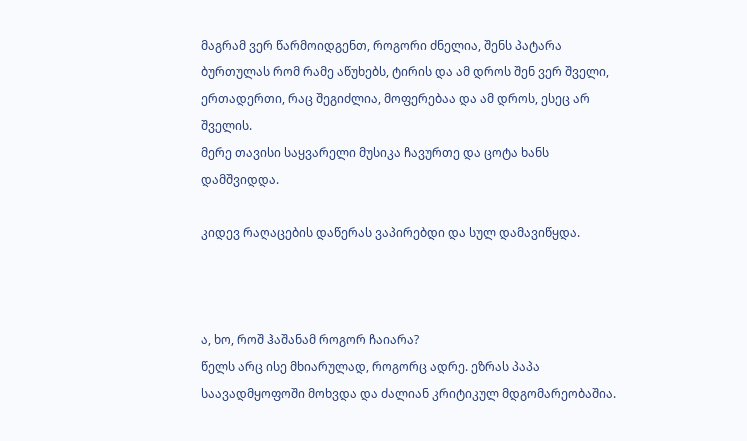მაგრამ ვერ წარმოიდგენთ, როგორი ძნელია, შენს პატარა ბურთულას რომ რამე აწუხებს, ტირის და ამ დროს შენ ვერ შველი, ერთადერთი, რაც შეგიძლია, მოფერებაა და ამ დროს, ესეც არ შველის.
მერე თავისი საყვარელი მუსიკა ჩავურთე და ცოტა ხანს დამშვიდდა.

კიდევ რაღაცების დაწერას ვაპირებდი და სულ დამავიწყდა.



ა, ხო, როშ ჰაშანამ როგორ ჩაიარა?
წელს არც ისე მხიარულად, როგორც ადრე. ეზრას პაპა საავადმყოფოში მოხვდა და ძალიან კრიტიკულ მდგომარეობაშია.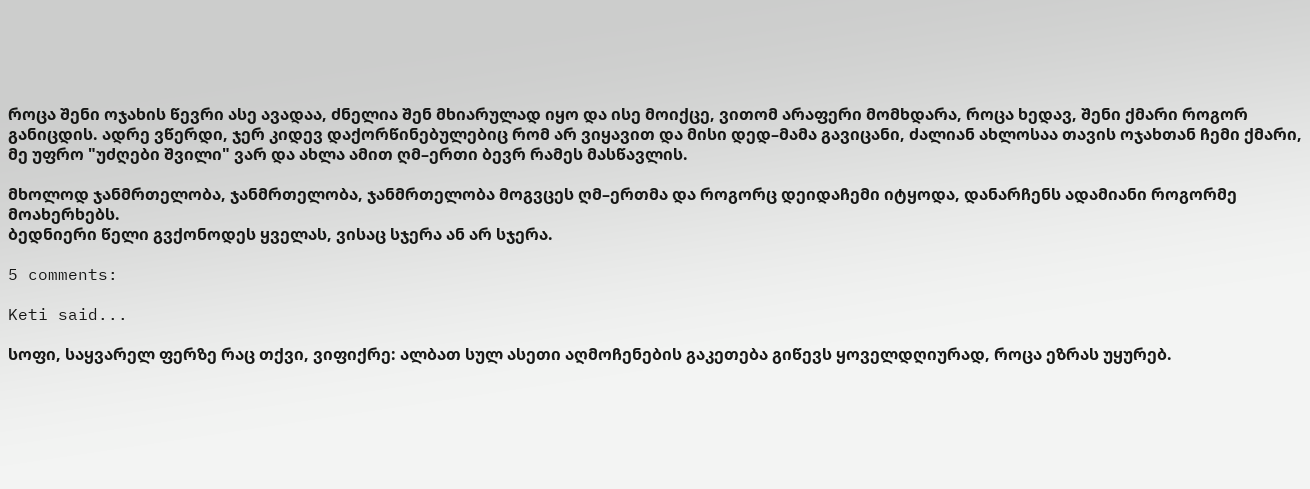როცა შენი ოჯახის წევრი ასე ავადაა, ძნელია შენ მხიარულად იყო და ისე მოიქცე, ვითომ არაფერი მომხდარა, როცა ხედავ, შენი ქმარი როგორ განიცდის. ადრე ვწერდი, ჯერ კიდევ დაქორწინებულებიც რომ არ ვიყავით და მისი დედ–მამა გავიცანი, ძალიან ახლოსაა თავის ოჯახთან ჩემი ქმარი, მე უფრო "უძღები შვილი" ვარ და ახლა ამით ღმ–ერთი ბევრ რამეს მასწავლის.

მხოლოდ ჯანმრთელობა, ჯანმრთელობა, ჯანმრთელობა მოგვცეს ღმ–ერთმა და როგორც დეიდაჩემი იტყოდა, დანარჩენს ადამიანი როგორმე მოახერხებს.
ბედნიერი წელი გვქონოდეს ყველას, ვისაც სჯერა ან არ სჯერა.

5 comments:

Keti said...

სოფი, საყვარელ ფერზე რაც თქვი, ვიფიქრე: ალბათ სულ ასეთი აღმოჩენების გაკეთება გიწევს ყოველდღიურად, როცა ეზრას უყურებ.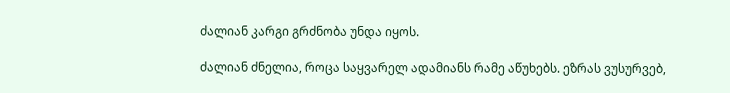ძალიან კარგი გრძნობა უნდა იყოს.

ძალიან ძნელია, როცა საყვარელ ადამიანს რამე აწუხებს. ეზრას ვუსურვებ,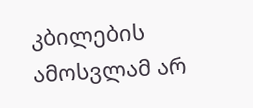კბილების ამოსვლამ არ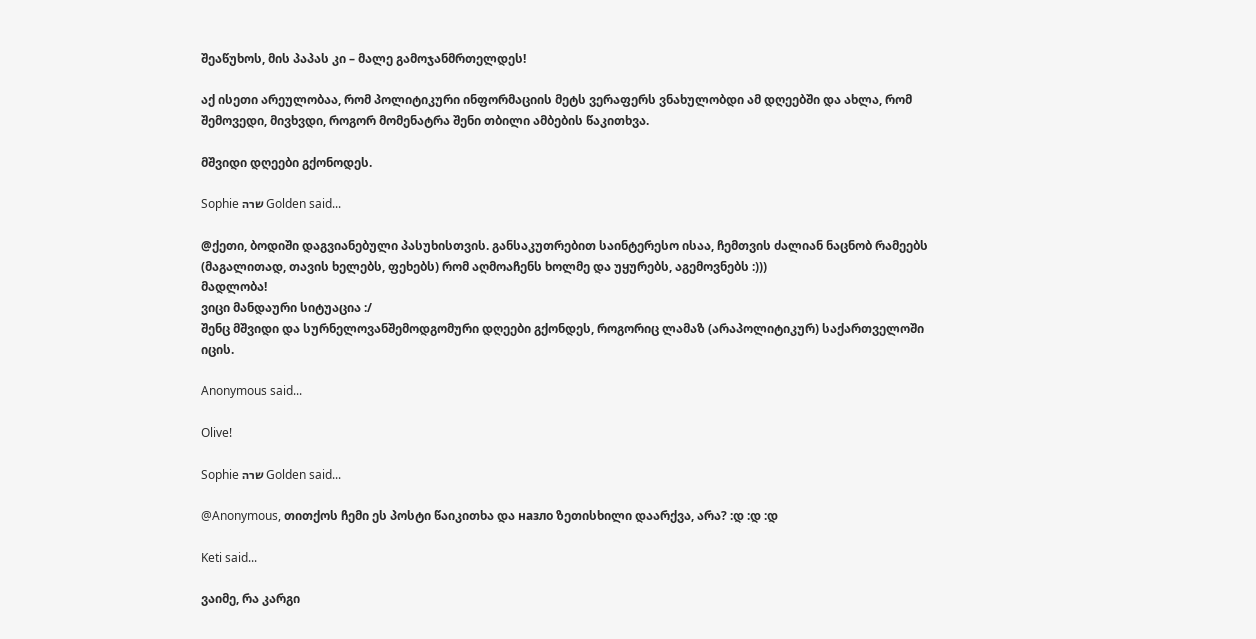შეაწუხოს, მის პაპას კი – მალე გამოჯანმრთელდეს!

აქ ისეთი არეულობაა, რომ პოლიტიკური ინფორმაციის მეტს ვერაფერს ვნახულობდი ამ დღეებში და ახლა, რომ შემოვედი, მივხვდი, როგორ მომენატრა შენი თბილი ამბების წაკითხვა.

მშვიდი დღეები გქონოდეს.

Sophie שרה Golden said...

@ქეთი, ბოდიში დაგვიანებული პასუხისთვის. განსაკუთრებით საინტერესო ისაა, ჩემთვის ძალიან ნაცნობ რამეებს (მაგალითად, თავის ხელებს, ფეხებს) რომ აღმოაჩენს ხოლმე და უყურებს, აგემოვნებს :)))
მადლობა!
ვიცი მანდაური სიტუაცია :/
შენც მშვიდი და სურნელოვანშემოდგომური დღეები გქონდეს, როგორიც ლამაზ (არაპოლიტიკურ) საქართველოში იცის.

Anonymous said...

Olive!

Sophie שרה Golden said...

@Anonymous, თითქოს ჩემი ეს პოსტი წაიკითხა და назло ზეთისხილი დაარქვა, არა? :დ :დ :დ

Keti said...

ვაიმე, რა კარგი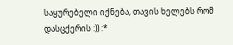საყურებელი იქნება, თავის ხელებს რომ დასცქერის :)) :*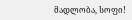მადლობა, სოფი!